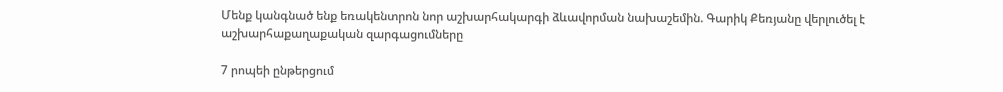Մենք կանգնած ենք եռակենտրոն նոր աշխարհակարգի ձևավորման նախաշեմին. Գարիկ Քեռյանը վերլուծել է աշխարհաքաղաքական զարգացումները

7 րոպեի ընթերցում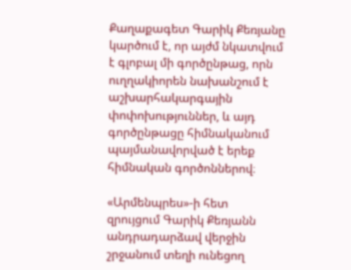Քաղաքագետ Գարիկ Քեռյանը կարծում է, որ այժմ նկատվում է գլոբալ մի գործընթաց, որն ուղղակիորեն նախանշում է աշխարհակարգային փոփոխություններ, և այդ գործընթացը հիմնականում պայմանավորված է երեք հիմնական գործոններով։

«Արմենպրես»-ի հետ զրույցում Գարիկ Քեռյանն անդրադարձավ վերջին շրջանում տեղի ունեցող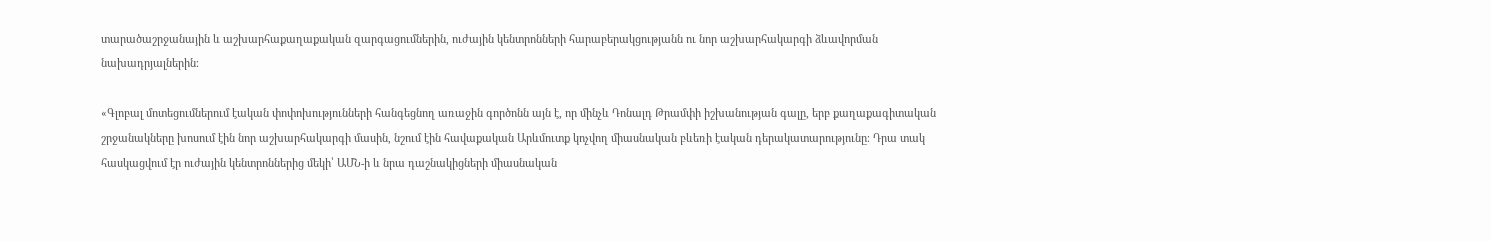տարածաշրջանային և աշխարհաքաղաքական զարգացումներին, ուժային կենտրոնների հարաբերակցությանն ու նոր աշխարհակարգի ձևավորման նախադրյալներին։

«Գլոբալ մոտեցումներում էական փոփոխությունների հանգեցնող առաջին գործոնն այն է, որ մինչև Դոնալդ Թրամփի իշխանության գալը, երբ քաղաքագիտական շրջանակները խոսում էին նոր աշխարհակարգի մասին, նշում էին հավաքական Արևմուտք կոչվող միասնական բևեռի էական դերակատարությունը։ Դրա տակ հասկացվում էր ուժային կենտրոններից մեկի՝ ԱՄՆ-ի և նրա դաշնակիցների միասնական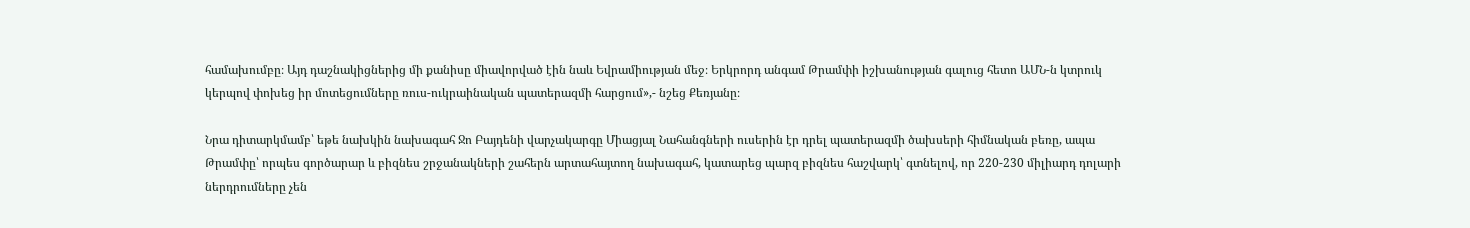համախումբը։ Այդ դաշնակիցներից մի քանիսը միավորված էին նաև Եվրամիության մեջ։ Երկրորդ անգամ Թրամփի իշխանության գալուց հետո ԱՄՆ-ն կտրուկ կերպով փոխեց իր մոտեցումները ռուս-ուկրաինական պատերազմի հարցում»,- նշեց Քեռյանը։

Նրա դիտարկմամբ՝ եթե նախկին նախագահ Ջո Բայդենի վարչակարգը Միացյալ Նահանգների ուսերին էր դրել պատերազմի ծախսերի հիմնական բեռը, ապա Թրամփը՝ որպես գործարար և բիզնես շրջանակների շահերն արտահայտող նախագահ, կատարեց պարզ բիզնես հաշվարկ՝ գտնելով, որ 220-230 միլիարդ դոլարի ներդրումները չեն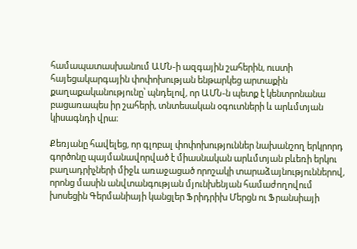համապատասխանում ԱՄՆ-ի ազգային շահերին, ուստի հայեցակարգային փոփոխության ենթարկեց արտաքին քաղաքականությունը՝ պնդելով, որ ԱՄՆ-ն պետք է կենտրոնանա բացառապես իր շահերի, տնտեսական օգուտների և արևմտյան կիսագնդի վրա։

Քեռյանը հավելեց, որ գլոբալ փոփոխություններ նախանշող երկրորդ գործոնը պայմանավորված է միասնական արևմտյան բևեռի երկու բաղադրիչների միջև առաջացած որոշակի տարաձայնություններով, որոնց մասին անվտանգության մյունխենյան համաժողովում խոսեցին Գերմանիայի կանցլեր Ֆրիդրիխ Մերցն ու Ֆրանսիայի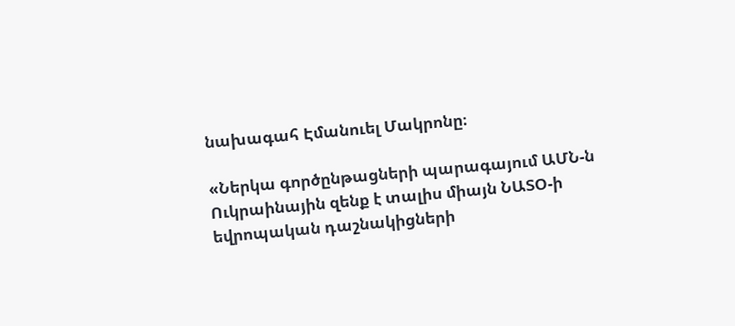նախագահ Էմանուել Մակրոնը։

«Ներկա գործընթացների պարագայում ԱՄՆ-ն Ուկրաինային զենք է տալիս միայն ՆԱՏՕ-ի եվրոպական դաշնակիցների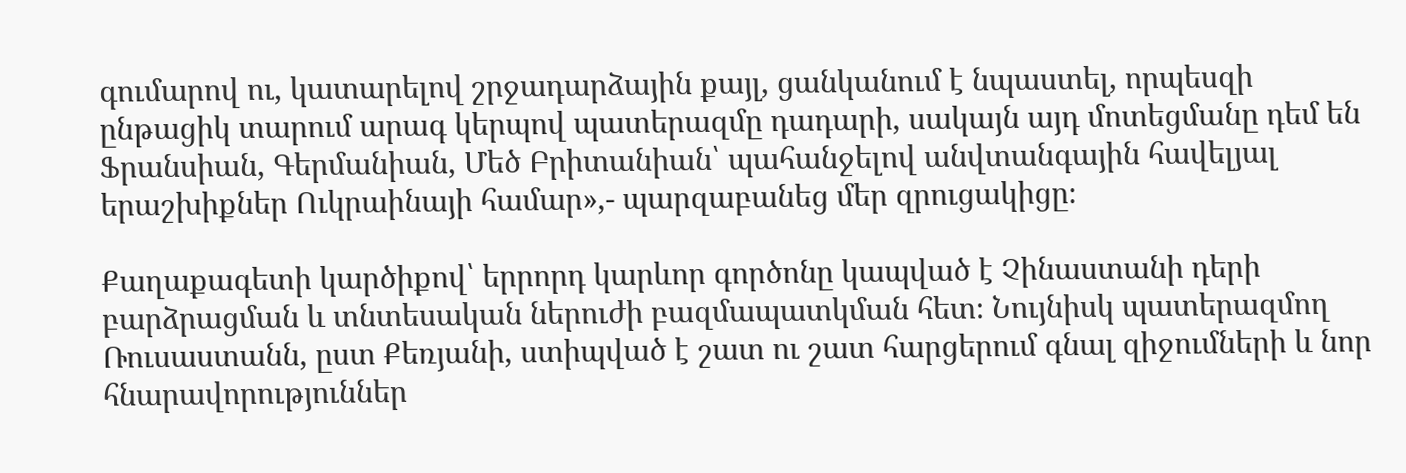գումարով ու, կատարելով շրջադարձային քայլ, ցանկանում է նպաստել, որպեսզի ընթացիկ տարում արագ կերպով պատերազմը դադարի, սակայն այդ մոտեցմանը դեմ են Ֆրանսիան, Գերմանիան, Մեծ Բրիտանիան՝ պահանջելով անվտանգային հավելյալ երաշխիքներ Ուկրաինայի համար»,- պարզաբանեց մեր զրուցակիցը։

Քաղաքագետի կարծիքով՝ երրորդ կարևոր գործոնը կապված է Չինաստանի դերի բարձրացման և տնտեսական ներուժի բազմապատկման հետ։ Նույնիսկ պատերազմող Ռուսաստանն, ըստ Քեռյանի, ստիպված է շատ ու շատ հարցերում գնալ զիջումների և նոր հնարավորություններ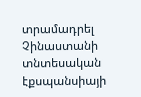տրամադրել Չինաստանի տնտեսական էքսպանսիայի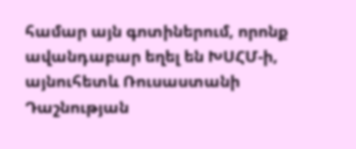համար այն գոտիներում, որոնք ավանդաբար եղել են ԽՍՀՄ-ի, այնուհետև Ռուսաստանի Դաշնության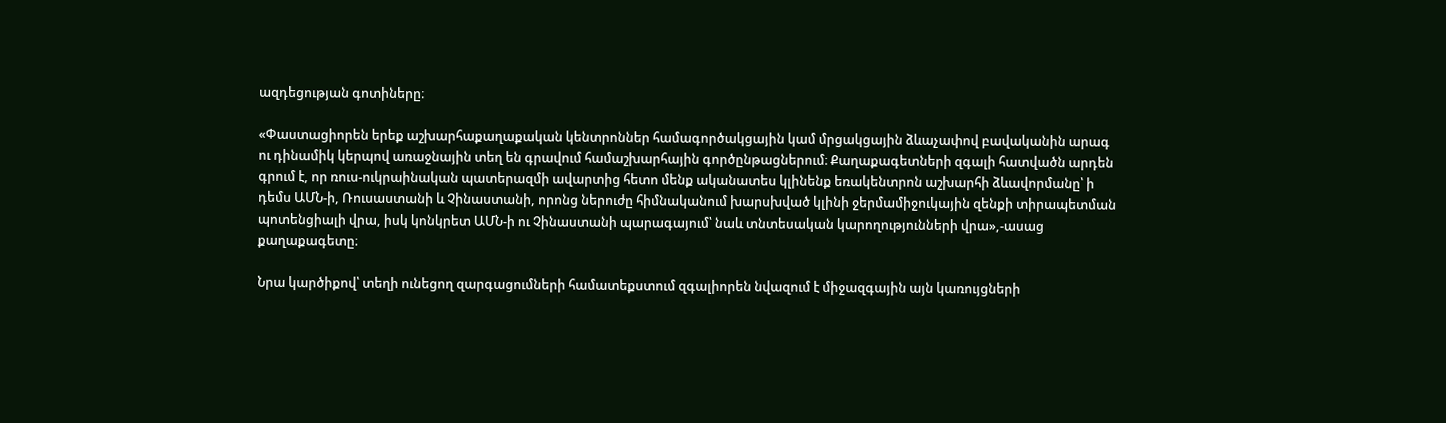ազդեցության գոտիները։

«Փաստացիորեն երեք աշխարհաքաղաքական կենտրոններ համագործակցային կամ մրցակցային ձևաչափով բավականին արագ ու դինամիկ կերպով առաջնային տեղ են գրավում համաշխարհային գործընթացներում։ Քաղաքագետների զգալի հատվածն արդեն գրում է, որ ռուս-ուկրաինական պատերազմի ավարտից հետո մենք ականատես կլինենք եռակենտրոն աշխարհի ձևավորմանը՝ ի դեմս ԱՄՆ-ի, Ռուսաստանի և Չինաստանի, որոնց ներուժը հիմնականում խարսխված կլինի ջերմամիջուկային զենքի տիրապետման պոտենցիալի վրա, իսկ կոնկրետ ԱՄՆ-ի ու Չինաստանի պարագայում՝ նաև տնտեսական կարողությունների վրա»,-ասաց քաղաքագետը։

Նրա կարծիքով՝ տեղի ունեցող զարգացումների համատեքստում զգալիորեն նվազում է միջազգային այն կառույցների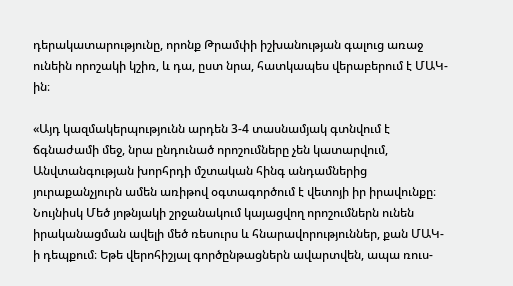դերակատարությունը, որոնք Թրամփի իշխանության գալուց առաջ ունեին որոշակի կշիռ, և դա, ըստ նրա, հատկապես վերաբերում է ՄԱԿ-ին։

«Այդ կազմակերպությունն արդեն 3-4 տասնամյակ գտնվում է ճգնաժամի մեջ, նրա ընդունած որոշումները չեն կատարվում, Անվտանգության խորհրդի մշտական հինգ անդամներից յուրաքանչյուրն ամեն առիթով օգտագործում է վետոյի իր իրավունքը։ Նույնիսկ Մեծ յոթնյակի շրջանակում կայացվող որոշումներն ունեն իրականացման ավելի մեծ ռեսուրս և հնարավորություններ, քան ՄԱԿ-ի դեպքում։ Եթե վերոհիշյալ գործընթացներն ավարտվեն, ապա ռուս-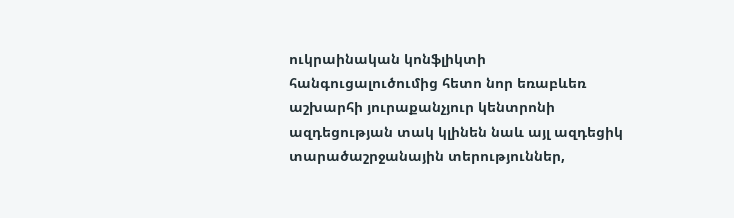ուկրաինական կոնֆլիկտի հանգուցալուծումից հետո նոր եռաբևեռ աշխարհի յուրաքանչյուր կենտրոնի ազդեցության տակ կլինեն նաև այլ ազդեցիկ տարածաշրջանային տերություններ,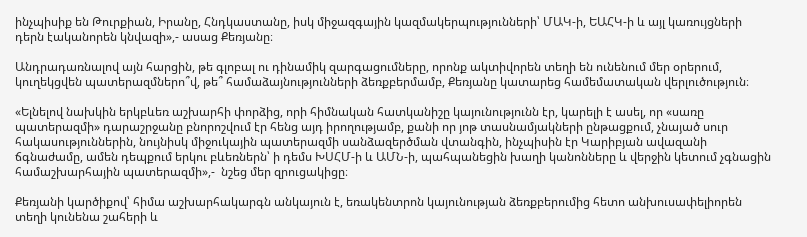ինչպիսիք են Թուրքիան, Իրանը, Հնդկաստանը, իսկ միջազգային կազմակերպությունների՝ ՄԱԿ-ի, ԵԱՀԿ-ի և այլ կառույցների դերն էականորեն կնվազի»,- ասաց Քեռյանը։

Անդրադառնալով այն հարցին, թե գլոբալ ու դինամիկ զարգացումները, որոնք ակտիվորեն տեղի են ունենում մեր օրերում, կուղեկցվեն պատերազմներո՞վ, թե՞ համաձայնությունների ձեռքբերմամբ, Քեռյանը կատարեց համեմատական վերլուծություն։

«Ելնելով նախկին երկբևեռ աշխարհի փորձից, որի հիմնական հատկանիշը կայունությունն էր, կարելի է ասել, որ «սառը պատերազմի» դարաշրջանը բնորոշվում էր հենց այդ իրողությամբ, քանի որ յոթ տասնամյակների ընթացքում, չնայած սուր հակասություններին, նույնիսկ միջուկային պատերազմի սանձազերծման վտանգին, ինչպիսին էր Կարիբյան ավազանի ճգնաժամը, ամեն դեպքում երկու բևեռներն՝ ի դեմս ԽՍՀՄ-ի և ԱՄՆ-ի, պահպանեցին խաղի կանոնները և վերջին կետում չգնացին համաշխարհային պատերազմի»,-  նշեց մեր զրուցակիցը։

Քեռյանի կարծիքով՝ հիմա աշխարհակարգն անկայուն է, եռակենտրոն կայունության ձեռքբերումից հետո անխուսափելիորեն տեղի կունենա շահերի և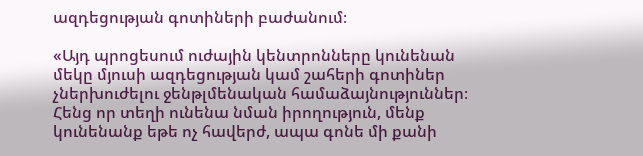ազդեցության գոտիների բաժանում։

«Այդ պրոցեսում ուժային կենտրոնները կունենան մեկը մյուսի ազդեցության կամ շահերի գոտիներ չներխուժելու ջենթլմենական համաձայնություններ։ Հենց որ տեղի ունենա նման իրողություն, մենք կունենանք եթե ոչ հավերժ, ապա գոնե մի քանի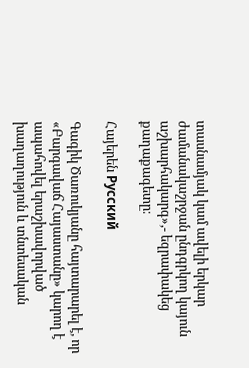տասնամյակ կամ ավելի երկար ժամանակաշրջան ընդգրկող կայուն աշխարհակարգ»,- եզրափակեց քաղաքագետը։

Հայերեն Русский

Գագիկ Ծառուկյանը հայտարարել է, որ «Բարգավաճ Հայաստանը» կարող է ապահովել երաշխավորված խաղաղություն և տնտեսական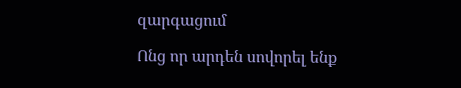զարգացում

Ոնց որ արդեն սովորել ենք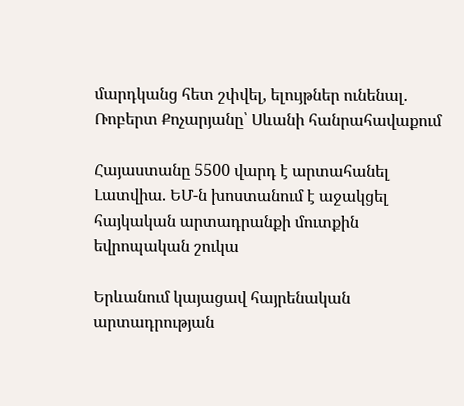մարդկանց հետ շփվել, ելույթներ ունենալ. Ռոբերտ Քոչարյանը՝ Սևանի հանրահավաքում

Հայաստանը 5500 վարդ է արտահանել Լատվիա. ԵՄ-ն խոստանում է աջակցել հայկական արտադրանքի մուտքին եվրոպական շուկա

Երևանում կայացավ հայրենական արտադրության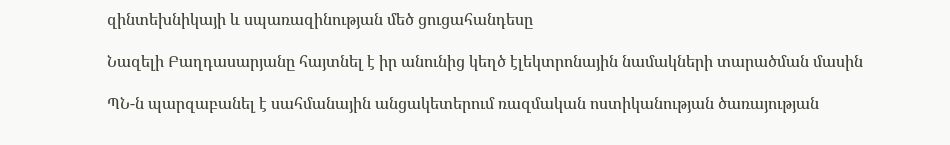զինտեխնիկայի և սպառազինության մեծ ցուցահանդեսը

Նազելի Բաղդասարյանը հայտնել է իր անունից կեղծ էլեկտրոնային նամակների տարածման մասին

ՊՆ-ն պարզաբանել է սահմանային անցակետերում ռազմական ոստիկանության ծառայության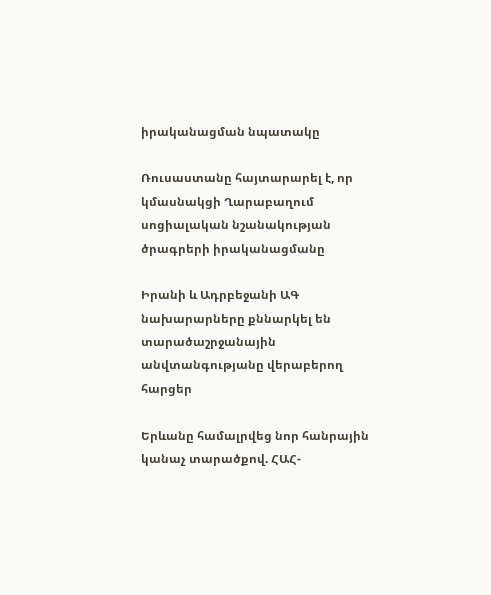իրականացման նպատակը

Ռուսաստանը հայտարարել է, որ կմասնակցի Ղարաբաղում սոցիալական նշանակության ծրագրերի իրականացմանը

Իրանի և Ադրբեջանի ԱԳ նախարարները քննարկել են տարածաշրջանային անվտանգությանը վերաբերող հարցեր

Երևանը համալրվեց նոր հանրային կանաչ տարածքով. ՀԱՀ-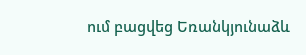ում բացվեց Եռանկյունաձև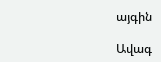այգին

Ավագ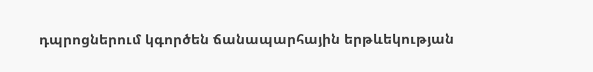դպրոցներում կգործեն ճանապարհային երթևեկության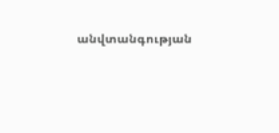անվտանգության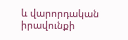և վարորդական իրավունքի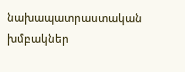նախապատրաստական խմբակներ